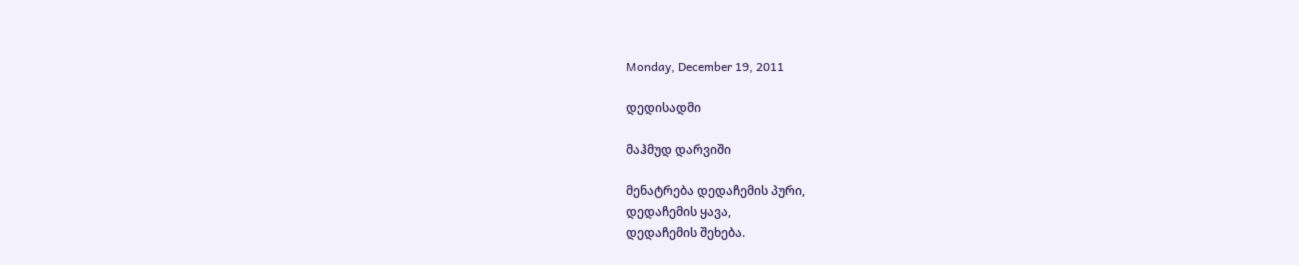Monday, December 19, 2011

დედისადმი

მაჰმუდ დარვიში

მენატრება დედაჩემის პური,
დედაჩემის ყავა,
დედაჩემის შეხება.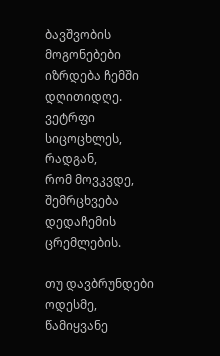ბავშვობის მოგონებები იზრდება ჩემში
დღითიდღე.
ვეტრფი სიცოცხლეს, რადგან,
რომ მოვკვდე,
შემრცხვება დედაჩემის ცრემლების.

თუ დავბრუნდები ოდესმე, წამიყვანე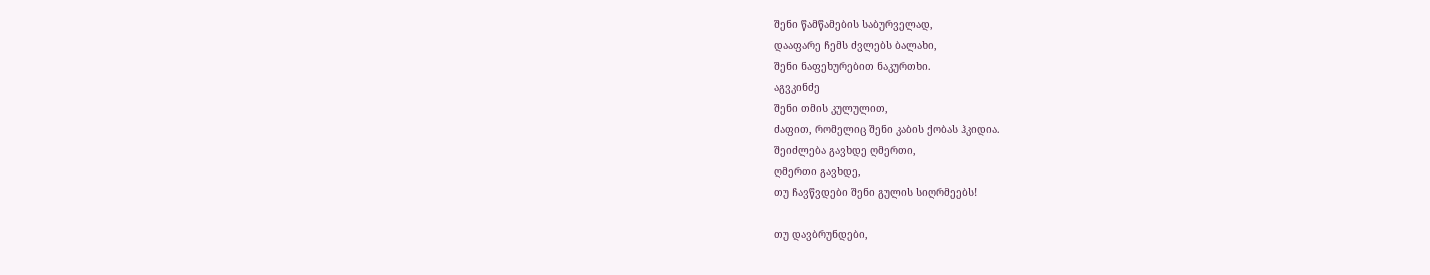შენი წამწამების საბურველად,
დააფარე ჩემს ძვლებს ბალახი,
შენი ნაფეხურებით ნაკურთხი.
აგვკინძე
შენი თმის კულულით,
ძაფით, რომელიც შენი კაბის ქობას ჰკიდია.
შეიძლება გავხდე ღმერთი,
ღმერთი გავხდე,
თუ ჩავწვდები შენი გულის სიღრმეებს!

თუ დავბრუნდები,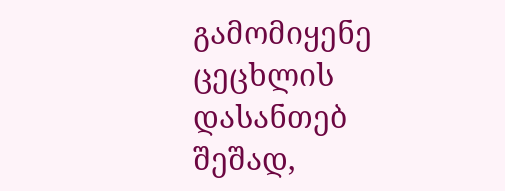გამომიყენე ცეცხლის დასანთებ შეშად,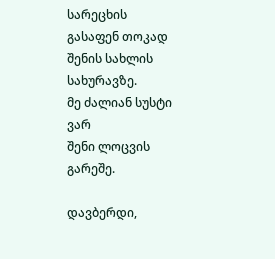სარეცხის გასაფენ თოკად შენის სახლის
სახურავზე.
მე ძალიან სუსტი ვარ
შენი ლოცვის გარეშე.

დავბერდი,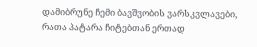დამიბრუნე ჩემი ბავშვობის ვარსკვლავები,
რათა პატარა ჩიტებთან ერთად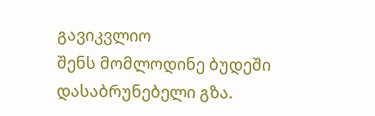გავიკვლიო
შენს მომლოდინე ბუდეში
დასაბრუნებელი გზა.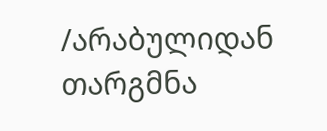/არაბულიდან თარგმნა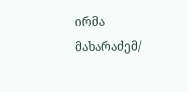ირმა მახარაძემ/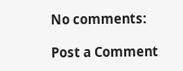No comments:

Post a Comment